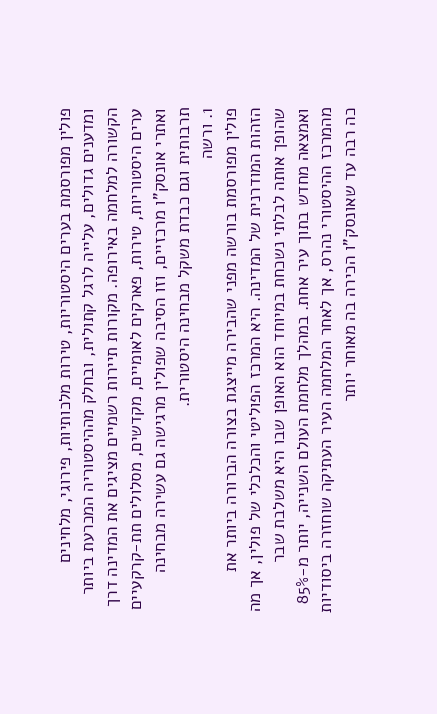פולין מפורסמת בערים היסטוריות, טירות מלכותיות, פירוגי, מלחינים ומדענים גדולים, עלייה לרגל קתולית, ובחלק מההיסטוריה המכרעת ביותר הקשורה למלחמה באירופה. מקורות תיירות רשמיים מציגים את המדינה דרך ערים היסטוריות, טירות, פארקים לאומיים, מקדשים, מסלולים תת-קרקעיים ואתרי אונסק”ו מרכזיים, וזו הסיבה שפולין מרגישה גם עשירה מבחינה תרבותית וגם כבדת משקל מבחינה היסטורית.
1. ורשה
פולין מפורסמת בורשה מפני שהבירה מייצגת בצורה הברורה ביותר את הזהות המודרנית של המדינה. היא המרכז הפוליטי והכלכלי של פולין, אך מה שהופך אותה לבלתי נשכחת במיוחד הוא האופן שבו היא משלבת שבר ואמצאה מחדש בתוך עיר אחת. במהלך מלחמת העולם השנייה, יותר מ-85% מהמרכז ההיסטורי נהרס, אך לאחר המלחמה העיר העתיקה שוחזרה ביסודיות כה רבה עד שאונסק”ו הכירה בה מאוחר יותר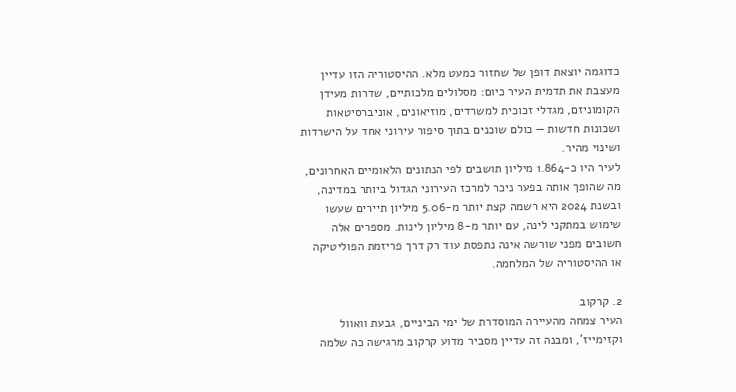כדוגמה יוצאת דופן של שחזור כמעט מלא. ההיסטוריה הזו עדיין מעצבת את תדמית העיר כיום: מסלולים מלכותיים, שדרות מעידן הקומוניזם, מגדלי זכוכית למשרדים, מוזיאונים, אוניברסיטאות ושכונות חדשות — כולם שוכנים בתוך סיפור עירוני אחד על הישרדות ושינוי מהיר.
לעיר היו כ-1.864 מיליון תושבים לפי הנתונים הלאומיים האחרונים, מה שהופך אותה בפער ניכר למרכז העירוני הגדול ביותר במדינה, ובשנת 2024 היא רשמה קצת יותר מ-5.06 מיליון תיירים שעשו שימוש במתקני לינה, עם יותר מ-8 מיליון לינות. מספרים אלה חשובים מפני שורשה אינה נתפסת עוד רק דרך פריזמת הפוליטיקה או ההיסטוריה של המלחמה.

2. קרקוב
העיר צמחה מהעיירה המוסדרת של ימי הביניים, גבעת וואוול וקזימייז’, ומבנה זה עדיין מסביר מדוע קרקוב מרגישה כה שלמה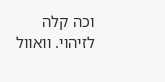וכה קלה לזיהוי. וואוול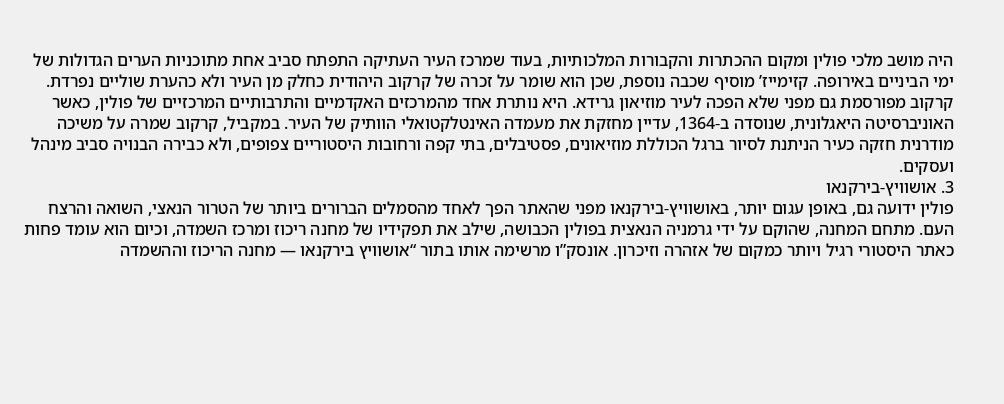היה מושב מלכי פולין ומקום ההכתרות והקבורות המלכותיות, בעוד שמרכז העיר העתיקה התפתח סביב אחת מתוכניות הערים הגדולות של ימי הביניים באירופה. קזימייז’ מוסיף שכבה נוספת, שכן הוא שומר על זכרה של קרקוב היהודית כחלק מן העיר ולא כהערת שוליים נפרדת.
קרקוב מפורסמת גם מפני שלא הפכה לעיר מוזיאון גרידא. היא נותרת אחד מהמרכזים האקדמיים והתרבותיים המרכזיים של פולין, כאשר האוניברסיטה היאגלונית, שנוסדה ב-1364, עדיין מחזקת את מעמדה האינטלקטואלי הוותיק של העיר. במקביל, קרקוב שמרה על משיכה מודרנית חזקה כעיר הניתנת לסיור ברגל הכוללת מוזיאונים, פסטיבלים, בתי קפה ורחובות היסטוריים צפופים, ולא כבירה הבנויה סביב מינהל ועסקים.
3. אושוויץ-בירקנאו
פולין ידועה גם, באופן עגום יותר, באושוויץ-בירקנאו מפני שהאתר הפך לאחד מהסמלים הברורים ביותר של הטרור הנאצי, השואה והרצח העם. מתחם המחנה, שהוקם על ידי גרמניה הנאצית בפולין הכבושה, שילב את תפקידיו של מחנה ריכוז ומרכז השמדה, וכיום הוא עומד פחות כאתר היסטורי רגיל ויותר כמקום של אזהרה וזיכרון. אונסק”ו מרשימה אותו בתור “אושוויץ בירקנאו — מחנה הריכוז וההשמדה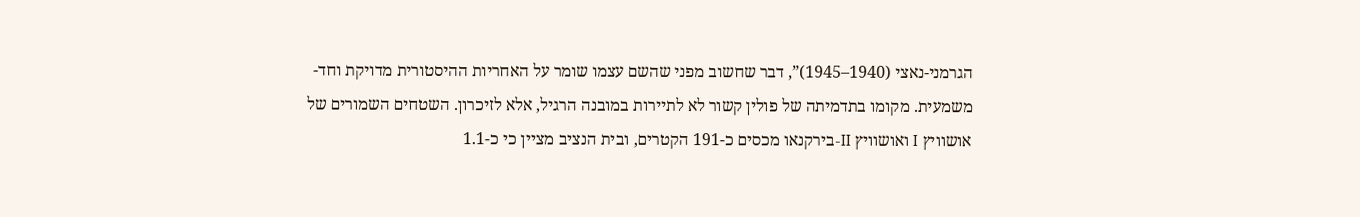הגרמני-נאצי (1940–1945)”, דבר שחשוב מפני שהשם עצמו שומר על האחריות ההיסטורית מדויקת וחד-משמעית. מקומו בתדמיתה של פולין קשור לא לתיירות במובנה הרגיל, אלא לזיכרון. השטחים השמורים של אושוויץ I ואושוויץ II-בירקנאו מכסים כ-191 הקטרים, ובית הנציב מציין כי כ-1.1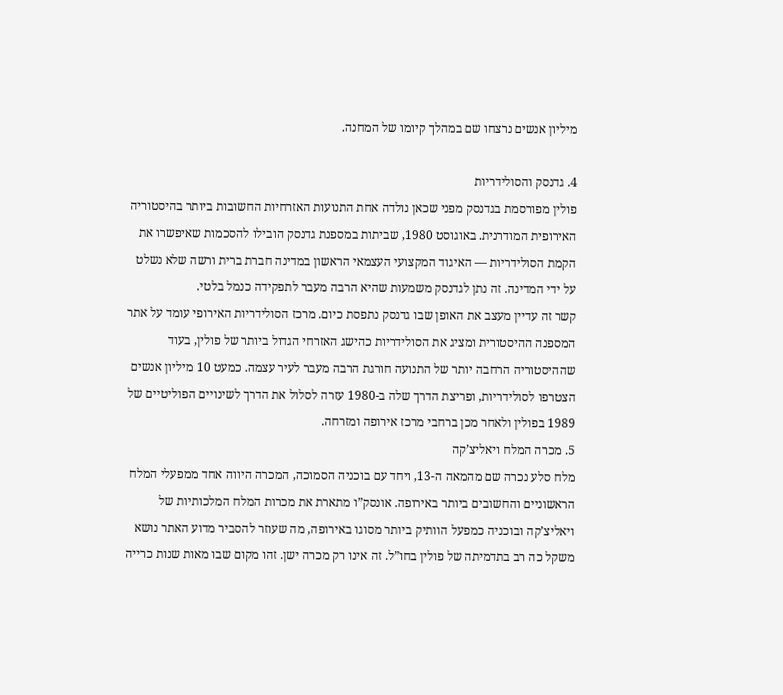מיליון אנשים נרצחו שם במהלך קיומו של המחנה.

4. גדנסק והסולידריות
פולין מפורסמת בגדנסק מפני שכאן נולדה אחת התנועות האזרחיות החשובות ביותר בהיסטוריה האירופית המודרנית. באוגוסט 1980, שביתות במספנת גדנסק הובילו להסכמות שאיפשרו את הקמת הסולידריות — האיגוד המקצועי העצמאי הראשון במדינה חברת ברית ורשה שלא נשלט על ידי המדינה. זה נתן לגדנסק משמעות שהיא הרבה מעבר לתפקידה כנמל בלטי.
קשר זה עדיין מעצב את האופן שבו גדנסק נתפסת כיום. מרכז הסולידריות האירופי עומד על אתר המספנה ההיסטורית ומציג את הסולידריות כהישג האזרחי הגדול ביותר של פולין, בעוד שההיסטוריה הרחבה יותר של התנועה חורגת הרבה מעבר לעיר עצמה. כמעט 10 מיליון אנשים הצטרפו לסולידריות, ופריצת הדרך שלה ב-1980 עזרה לסלול את הדרך לשינויים הפוליטיים של 1989 בפולין ולאחר מכן ברחבי מרכז אירופה ומזרחה.
5. מכרה המלח ויאליצ’קה
מלח סלע נכרה שם מהמאה ה-13, ויחד עם בוכניה הסמוכה, המכרה היווה אחד ממפעלי המלח הראשוניים והחשובים ביותר באירופה. אונסק”ו מתארת את מכרות המלח המלכותיות של ויאליצ’קה ובוכניה כמפעל הוותיק ביותר מסוגו באירופה, מה שעוזר להסביר מדוע האתר נושא משקל כה רב בתדמיתה של פולין בחו”ל. זה אינו רק מכרה ישן. זהו מקום שבו מאות שנות כרייה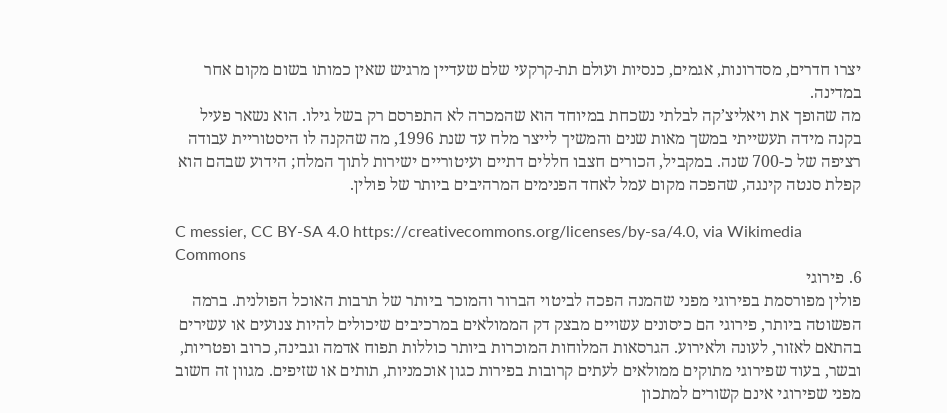יצרו חדרים, מסדרונות, אגמים, כנסיות ועולם תת-קרקעי שלם שעדיין מרגיש שאין כמותו בשום מקום אחר במדינה.
מה שהופך את ויאליצ’קה לבלתי נשכחת במיוחד הוא שהמכרה לא התפרסם רק בשל גילו. הוא נשאר פעיל בקנה מידה תעשייתי במשך מאות שנים והמשיך לייצר מלח עד שנת 1996, מה שהקנה לו היסטוריית עבודה רציפה של כ-700 שנה. במקביל, הכורים חצבו חללים דתיים ועיטוריים ישירות לתוך המלח; הידוע שבהם הוא קפלת סנטה קינגה, שהפכה מקום עמל לאחד הפנימים המרהיבים ביותר של פולין.

C messier, CC BY-SA 4.0 https://creativecommons.org/licenses/by-sa/4.0, via Wikimedia Commons
6. פירוגי
פולין מפורסמת בפירוגי מפני שהמנה הפכה לביטוי הברור והמוכר ביותר של תרבות האוכל הפולנית. ברמה הפשוטה ביותר, פירוגי הם כיסונים עשויים מבצק דק הממולאים במרכיבים שיכולים להיות צנועים או עשירים בהתאם לאזור, לעונה ולאירוע. הגרסאות המלוחות המוכרות ביותר כוללות תפוח אדמה וגבינה, כרוב ופטריות, ובשר, בעוד שפירוגי מתוקים ממולאים לעתים קרובות בפירות כגון אוכמניות, תותים או שזיפים. מגוון זה חשוב מפני שפירוגי אינם קשורים למתכון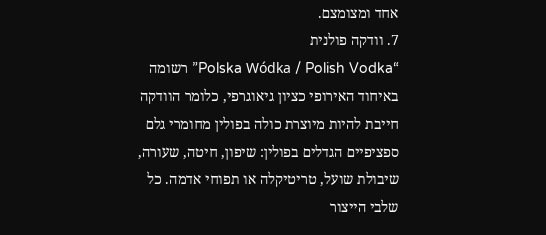אחד ומצומצם.
7. וודקה פולנית
“Polska Wódka / Polish Vodka” רשומה באיחוד האירופי כציון גיאוגרפי, כלומר הוודקה חייבת להיות מיוצרת כולה בפולין מחומרי גלם ספציפיים הגדלים בפולין: שיפון, חיטה, שעורה, שיבולת שועל, טריטיקלה או תפוחי אדמה. כל שלבי הייצור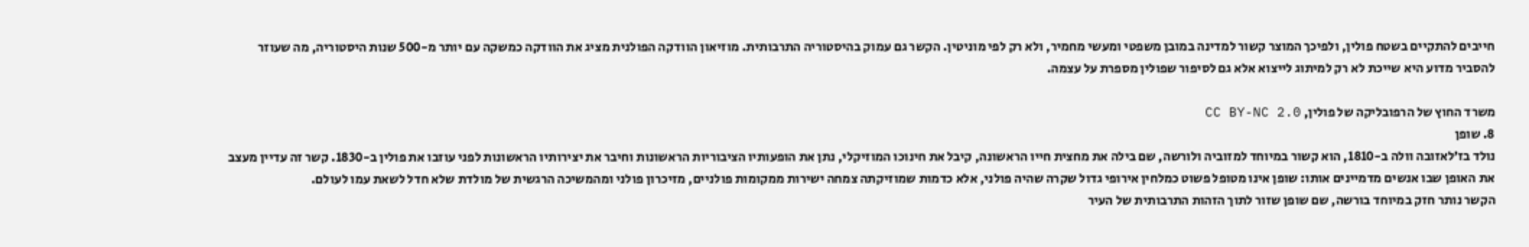חייבים להתקיים בשטח פולין, ולפיכך המוצר קשור למדינה במובן משפטי ומעשי מחמיר, ולא רק לפי מוניטין. הקשר גם עמוק בהיסטוריה התרבותית. מוזיאון הוודקה הפולנית מציג את הוודקה כמשקה עם יותר מ-500 שנות היסטוריה, מה שעוזר להסביר מדוע היא שייכת לא רק למיתוג לייצוא אלא גם לסיפור שפולין מספרת על עצמה.

משרד החוץ של הרפובליקה של פולין, CC BY-NC 2.0
8. שופן
נולד בז’לאזובה וולה ב-1810, הוא קשור במיוחד למזוביה ולורשה, שם בילה את מחצית חייו הראשונה, קיבל את חינוכו המוזיקלי, נתן את הופעותיו הציבוריות הראשונות וחיבר את יצירותיו הראשונות לפני עוזבו את פולין ב-1830. קשר זה עדיין מעצב את האופן שבו אנשים מדמיינים אותו: שופן אינו מטופל פשוט כמלחין אירופי גדול שקרה שהיה פולני, אלא כדמות שמוזיקתה צמחה ישירות ממקומות פולניים, מזיכרון פולני ומהמשיכה הרגשית של מולדת שלא חדל לשאת עמו לעולם.
הקשר נותר חזק במיוחד בורשה, שם שופן שזור לתוך הזהות התרבותית של העיר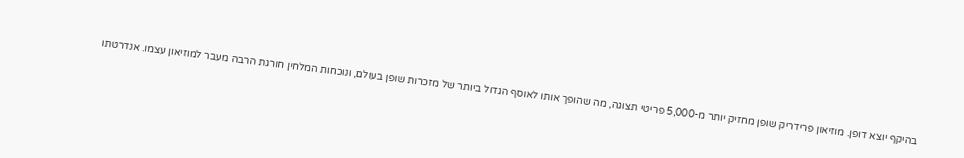בהיקף יוצא דופן. מוזיאון פרידריק שופן מחזיק יותר מ-5,000 פריטי תצוגה, מה שהופך אותו לאוסף הגדול ביותר של מזכרות שופן בעולם, ונוכחות המלחין חורגת הרבה מעבר למוזיאון עצמו. אנדרטתו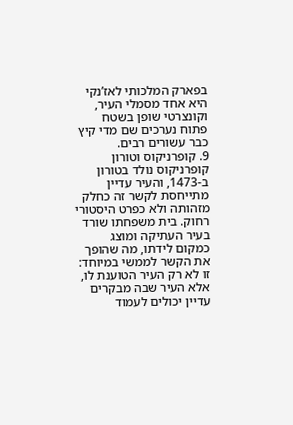בפארק המלכותי לאז’נקי היא אחד מסמלי העיר, וקונצרטי שופן בשטח פתוח נערכים שם מדי קיץ כבר עשורים רבים.
9. קופרניקוס וטורון
קופרניקוס נולד בטורון ב-1473, והעיר עדיין מתייחסת לקשר זה כחלק מזהותה ולא כפרט היסטורי רחוק. בית משפחתו שורד בעיר העתיקה ומוצג כמקום לידתו, מה שהופך את הקשר לממשי במיוחד: זו לא רק העיר הטוענת לו, אלא העיר שבה מבקרים עדיין יכולים לעמוד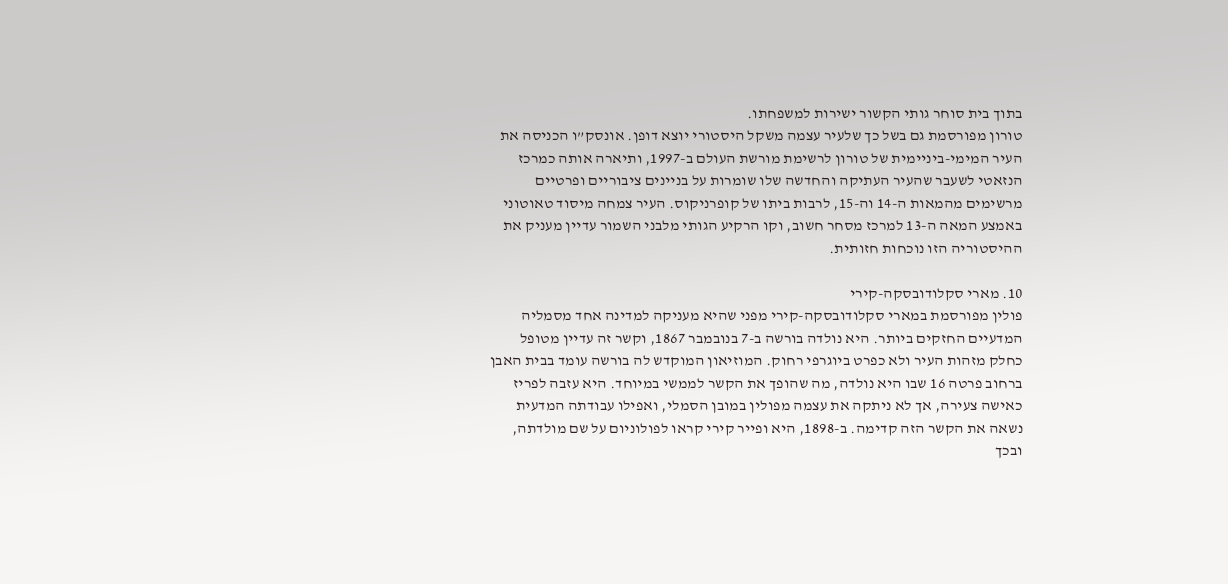בתוך בית סוחר גותי הקשור ישירות למשפחתו.
טורון מפורסמת גם בשל כך שלעיר עצמה משקל היסטורי יוצא דופן. אונסק”ו הכניסה את העיר המימי-ביניימית של טורון לרשימת מורשת העולם ב-1997, ותיארה אותה כמרכז הנזאטי לשעבר שהעיר העתיקה והחדשה שלו שומרות על בניינים ציבוריים ופרטיים מרשימים מהמאות ה-14 וה-15, לרבות ביתו של קופרניקוס. העיר צמחה מיסוד טאוטוני באמצע המאה ה-13 למרכז מסחר חשוב, וקו הרקיע הגותי מלבני השמור עדיין מעניק את ההיסטוריה הזו נוכחות חזותית.

10. מארי סקלודובסקה-קירי
פולין מפורסמת במארי סקלודובסקה-קירי מפני שהיא מעניקה למדינה אחד מסמליה המדעיים החזקים ביותר. היא נולדה בורשה ב-7 בנובמבר 1867, וקשר זה עדיין מטופל כחלק מזהות העיר ולא כפרט ביוגרפי רחוק. המוזיאון המוקדש לה בורשה עומד בבית האבן ברחוב פרטה 16 שבו היא נולדה, מה שהופך את הקשר לממשי במיוחד. היא עזבה לפריז כאישה צעירה, אך לא ניתקה את עצמה מפולין במובן הסמלי, ואפילו עבודתה המדעית נשאה את הקשר הזה קדימה. ב-1898, היא ופייר קירי קראו לפולוניום על שם מולדתה, ובכך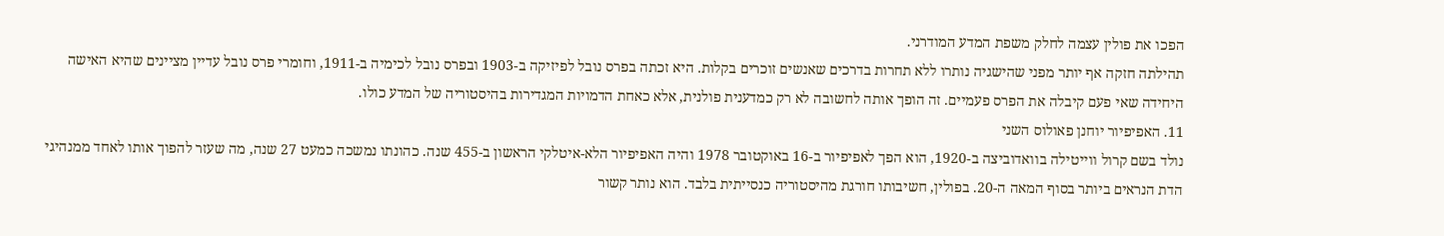הפכו את פולין עצמה לחלק משפת המדע המודרני.
תהילתה חזקה אף יותר מפני שהישגיה נותרו ללא תחרות בדרכים שאנשים זוכרים בקלות. היא זכתה בפרס נובל לפיזיקה ב-1903 ובפרס נובל לכימיה ב-1911, וחומרי פרס נובל עדיין מציינים שהיא האישה היחידה שאי פעם קיבלה את הפרס פעמיים. זה הופך אותה לחשובה לא רק כמדענית פולנית, אלא כאחת הדמויות המגדירות בהיסטוריה של המדע כולו.
11. האפיפיור יוחנן פאולוס השני
נולד בשם קרול ווייטילה בוואדוביצה ב-1920, הוא הפך לאפיפיור ב-16 באוקטובר 1978 והיה האפיפיור הלא-איטלקי הראשון ב-455 שנה. כהונתו נמשכה כמעט 27 שנה, מה שעזר להפוך אותו לאחד ממנהיגי הדת הנראים ביותר בסוף המאה ה-20. בפולין, חשיבותו חורגת מהיסטוריה כנסייתית בלבד. הוא נותר קשור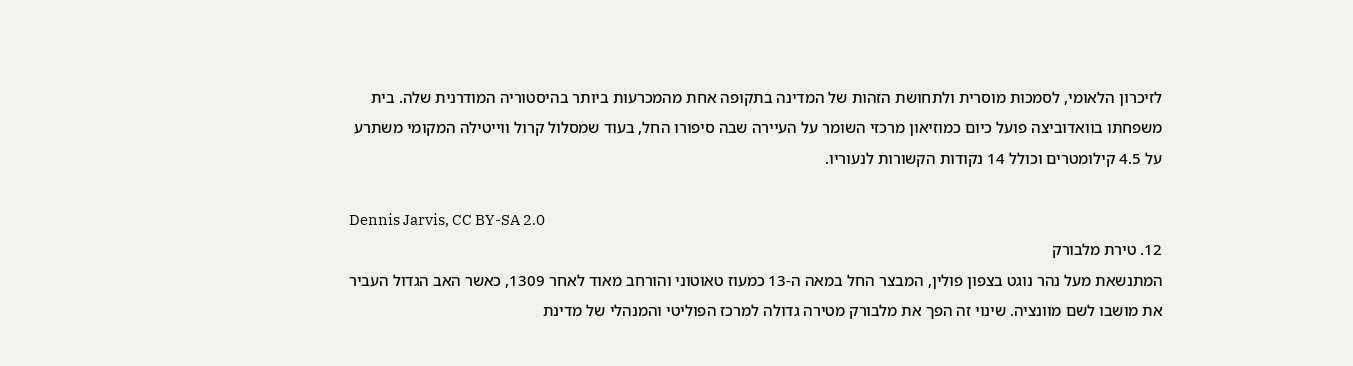לזיכרון הלאומי, לסמכות מוסרית ולתחושת הזהות של המדינה בתקופה אחת מהמכרעות ביותר בהיסטוריה המודרנית שלה. בית משפחתו בוואדוביצה פועל כיום כמוזיאון מרכזי השומר על העיירה שבה סיפורו החל, בעוד שמסלול קרול ווייטילה המקומי משתרע על 4.5 קילומטרים וכולל 14 נקודות הקשורות לנעוריו.

Dennis Jarvis, CC BY-SA 2.0
12. טירת מלבורק
המתנשאת מעל נהר נוגט בצפון פולין, המבצר החל במאה ה-13 כמעוז טאוטוני והורחב מאוד לאחר 1309, כאשר האב הגדול העביר את מושבו לשם מוונציה. שינוי זה הפך את מלבורק מטירה גדולה למרכז הפוליטי והמנהלי של מדינת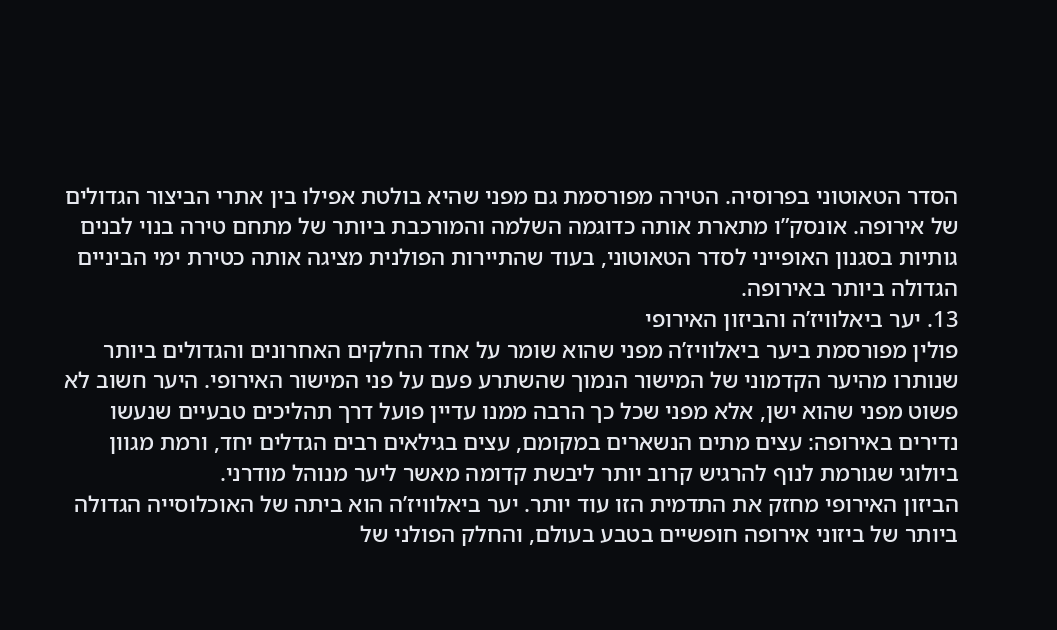הסדר הטאוטוני בפרוסיה. הטירה מפורסמת גם מפני שהיא בולטת אפילו בין אתרי הביצור הגדולים של אירופה. אונסק”ו מתארת אותה כדוגמה השלמה והמורכבת ביותר של מתחם טירה בנוי לבנים גותיות בסגנון האופייני לסדר הטאוטוני, בעוד שהתיירות הפולנית מציגה אותה כטירת ימי הביניים הגדולה ביותר באירופה.
13. יער ביאלוויז’ה והביזון האירופי
פולין מפורסמת ביער ביאלוויז’ה מפני שהוא שומר על אחד החלקים האחרונים והגדולים ביותר שנותרו מהיער הקדמוני של המישור הנמוך שהשתרע פעם על פני המישור האירופי. היער חשוב לא פשוט מפני שהוא ישן, אלא מפני שכל כך הרבה ממנו עדיין פועל דרך תהליכים טבעיים שנעשו נדירים באירופה: עצים מתים הנשארים במקומם, עצים בגילאים רבים הגדלים יחד, ורמת מגוון ביולוגי שגורמת לנוף להרגיש קרוב יותר ליבשת קדומה מאשר ליער מנוהל מודרני.
הביזון האירופי מחזק את התדמית הזו עוד יותר. יער ביאלוויז’ה הוא ביתה של האוכלוסייה הגדולה ביותר של ביזוני אירופה חופשיים בטבע בעולם, והחלק הפולני של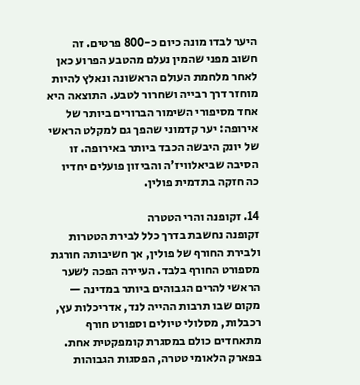היער לבדו מונה כיום כ-800 פרטים. זה חשוב מפני שהמין נעלם מהטבע הפרוע כאן לאחר מלחמת העולם הראשונה ונאלץ להיות מוחזר דרך רבייה ושחרור לטבע. התוצאה היא אחד מסיפורי השימור הברורים ביותר של אירופה: יער קדמוני שהפך גם למקלט הראשי של יונק היבשה הכבד ביותר באירופה. זו הסיבה שביאלוויז’ה והביזון פועלים יחדיו כה חזקה בתדמית פולין.

14. זקופנה והרי הטטרה
זקופנה נחשבת בדרך כלל לבירת הטטרות ולבירת החורף של פולין, אך חשיבותה חורגת מספורט החורף בלבד. העיירה הפכה לשער הראשי להרים הגבוהים ביותר במדינה — מקום שבו תרבות ההייה לנד, אדריכלות עץ, רכבלות, מסלולי טיולים וספורט חורף מתאחדים כולם במסגרת קומפקטית אחת. בפארק הלאומי טטרה, הפסגות הגבוהות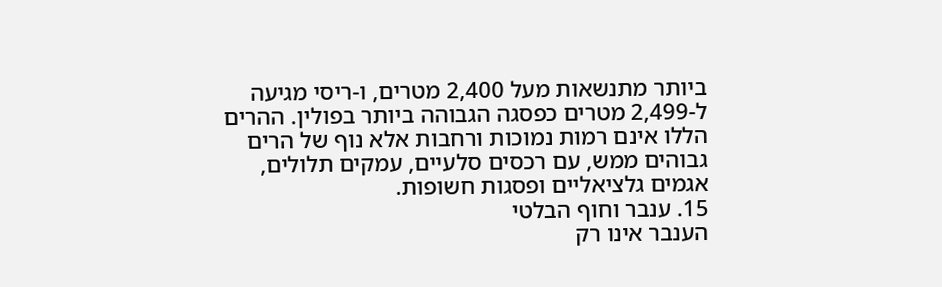ביותר מתנשאות מעל 2,400 מטרים, ו-ריסי מגיעה ל-2,499 מטרים כפסגה הגבוהה ביותר בפולין. ההרים הללו אינם רמות נמוכות ורחבות אלא נוף של הרים גבוהים ממש, עם רכסים סלעיים, עמקים תלולים, אגמים גלציאליים ופסגות חשופות.
15. ענבר וחוף הבלטי
הענבר אינו רק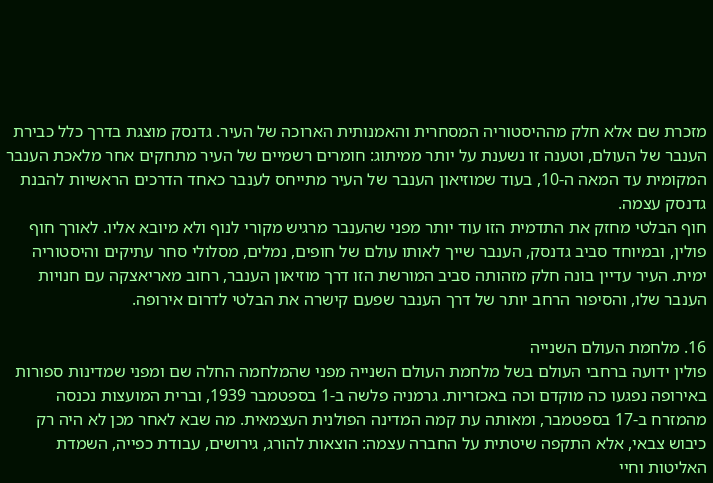מזכרת שם אלא חלק מההיסטוריה המסחרית והאמנותית הארוכה של העיר. גדנסק מוצגת בדרך כלל כבירת הענבר של העולם, וטענה זו נשענת על יותר ממיתוג: חומרים רשמיים של העיר מתחקים אחר מלאכת הענבר המקומית עד המאה ה-10, בעוד שמוזיאון הענבר של העיר מתייחס לענבר כאחד הדרכים הראשיות להבנת גדנסק עצמה.
חוף הבלטי מחזק את התדמית הזו עוד יותר מפני שהענבר מרגיש מקורי לנוף ולא מיובא אליו. לאורך חוף פולין, ובמיוחד סביב גדנסק, הענבר שייך לאותו עולם של חופים, נמלים, מסלולי סחר עתיקים והיסטוריה ימית. העיר עדיין בונה חלק מזהותה סביב המורשת הזו דרך מוזיאון הענבר, רחוב מאריאצקה עם חנויות הענבר שלו, והסיפור הרחב יותר של דרך הענבר שפעם קישרה את הבלטי לדרום אירופה.

16. מלחמת העולם השנייה
פולין ידועה ברחבי העולם בשל מלחמת העולם השנייה מפני שהמלחמה החלה שם ומפני שמדינות ספורות באירופה נפגעו כה מוקדם וכה באכזריות. גרמניה פלשה ב-1 בספטמבר 1939, וברית המועצות נכנסה מהמזרח ב-17 בספטמבר, ומאותה עת קמה המדינה הפולנית העצמאית. מה שבא לאחר מכן לא היה רק כיבוש צבאי, אלא התקפה שיטתית על החברה עצמה: הוצאות להורג, גירושים, עבודת כפייה, השמדת האליטות וחיי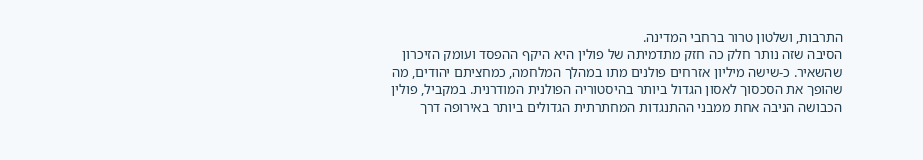התרבות, ושלטון טרור ברחבי המדינה.
הסיבה שזה נותר חלק כה חזק מתדמיתה של פולין היא היקף ההפסד ועומק הזיכרון שהשאיר. כ-שישה מיליון אזרחים פולנים מתו במהלך המלחמה, כמחציתם יהודים, מה שהופך את הסכסוך לאסון הגדול ביותר בהיסטוריה הפולנית המודרנית. במקביל, פולין הכבושה הניבה אחת ממבני ההתנגדות המחתרתית הגדולים ביותר באירופה דרך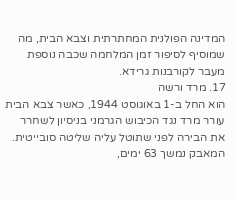המדינה הפולנית המחתרתית וצבא הבית, מה שמוסיף לסיפור זמן המלחמה שכבה נוספת מעבר לקורבנות גרידא.
17. מרד ורשה
הוא החל ב-1 באוגוסט 1944, כאשר צבא הבית עורר מרד נגד הכיבוש הגרמני בניסיון לשחרר את הבירה לפני שתוטל עליה שליטה סובייטית. המאבק נמשך 63 ימים,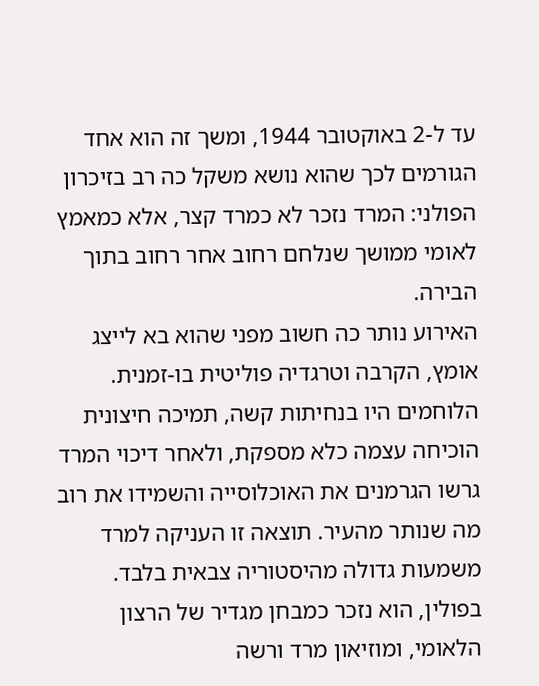עד ל-2 באוקטובר 1944, ומשך זה הוא אחד הגורמים לכך שהוא נושא משקל כה רב בזיכרון הפולני: המרד נזכר לא כמרד קצר, אלא כמאמץ לאומי ממושך שנלחם רחוב אחר רחוב בתוך הבירה.
האירוע נותר כה חשוב מפני שהוא בא לייצג אומץ, הקרבה וטרגדיה פוליטית בו-זמנית. הלוחמים היו בנחיתות קשה, תמיכה חיצונית הוכיחה עצמה כלא מספקת, ולאחר דיכוי המרד גרשו הגרמנים את האוכלוסייה והשמידו את רוב מה שנותר מהעיר. תוצאה זו העניקה למרד משמעות גדולה מהיסטוריה צבאית בלבד. בפולין, הוא נזכר כמבחן מגדיר של הרצון הלאומי, ומוזיאון מרד ורשה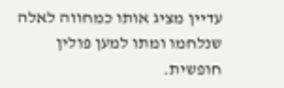עדיין מציג אותו כמחווה לאלה שנלחמו ומתו למען פולין חופשית.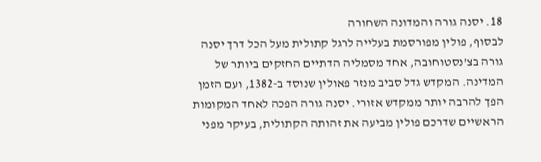18. יסנה גורה והמדונה השחורה
לבסוף, פולין מפורסמת בעלייה לרגל קתולית מעל הכל דרך יסנה גורה בצ’נסטוחובה, אחד מסמליה הדתיים החזקים ביותר של המדינה. המקדש גדל סביב מנזר פאולין שנוסד ב-1382, ועם הזמן הפך להרבה יותר ממקדש אזורי. יסנה גורה הפכה לאחד המקומות הראשיים שדרכם פולין מביעה את זהותה הקתולית, בעיקר מפני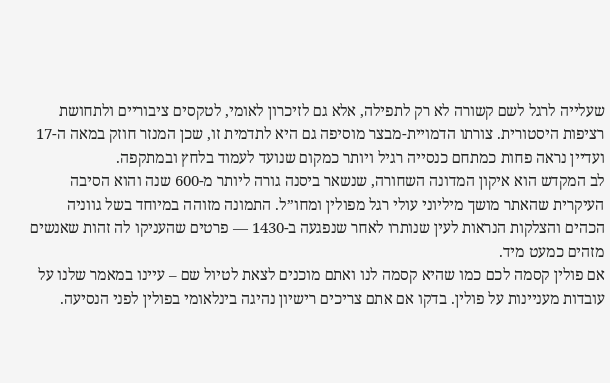שעלייה לרגל לשם קשורה לא רק לתפילה, אלא גם לזיכרון לאומי, לטקסים ציבוריים ולתחושת רציפות היסטורית. צורתו הדמויית-מבצר מוסיפה גם היא לתדמית זו, שכן המנזר חוזק במאה ה-17 ועדיין נראה פחות כמתחם כנסייה רגיל ויותר כמקום שנועד לעמוד בלחץ ובמתקפה.
לב המקדש הוא איקון המדונה השחורה, שנשאר ביסנה גורה ליותר מ-600 שנה והוא הסיבה העיקרית שהאתר מושך מיליוני עולי רגל מפולין ומחו”ל. התמונה מזוהה במיוחד בשל גווניה הכהים והצלקות הנראות לעין שנותרו לאחר שנפגעה ב-1430 — פרטים שהעניקו לה זהות שאנשים מזהים כמעט מיד.
אם פולין קסמה לכם כמו שהיא קסמה לנו ואתם מוכנים לצאת לטיול שם – עיינו במאמר שלנו על עובדות מעניינות על פולין. בדקו אם אתם צריכים רישיון נהיגה בינלאומי בפולין לפני הנסיעה.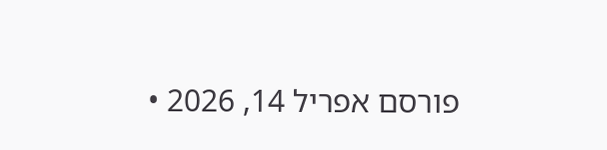פורסם אפריל 14, 2026 •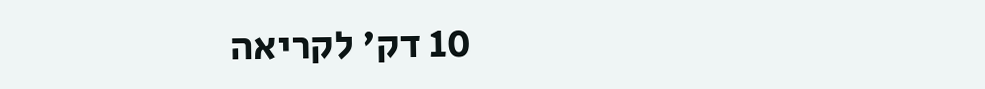10 דק' לקריאה